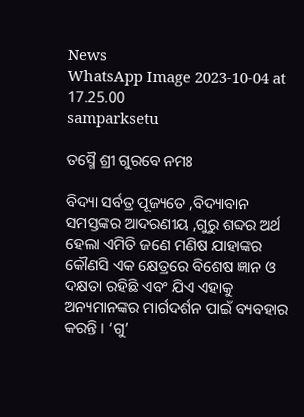News
WhatsApp Image 2023-10-04 at 17.25.00
samparksetu

ତସ୍ମୈ ଶ୍ରୀ ଗୁରବେ ନମଃ

ବିଦ୍ୟା ସର୍ବତ୍ର ପୂଜ୍ୟତେ ,ବିଦ୍ୟାବାନ ସମସ୍ତଙ୍କର ଆଦରଣୀୟ ,ଗୁରୁ ଶବ୍ଦର ଅର୍ଥ ହେଲା ଏମିତି ଜଣେ ମଣିଷ ଯାହାଙ୍କର କୌଣସି ଏକ କ୍ଷେତ୍ରରେ ବିଶେଷ ଜ୍ଞାନ ଓ ଦକ୍ଷତା ରହିଛି ଏବଂ ଯିଏ ଏହାକୁ ଅନ୍ୟମାନଙ୍କର ମାର୍ଗଦର୍ଶନ ପାଇଁ ବ୍ୟବହାର କରନ୍ତି । ‘ଗୁ’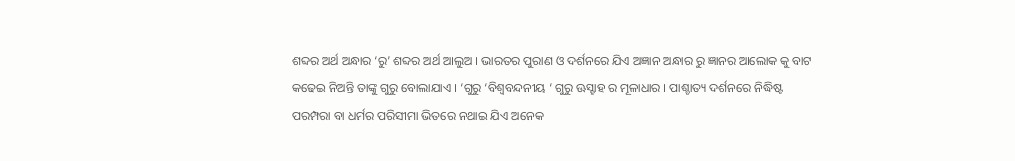ଶବ୍ଦର ଅର୍ଥ ଅନ୍ଧାର ‘ରୁ’ ଶବ୍ଦର ଅର୍ଥ ଆଲୁଅ । ଭାରତର ପୁରାଣ ଓ ଦର୍ଶନରେ ଯିଏ ଅଜ୍ଞାନ ଅନ୍ଧାର ରୁ ଜ୍ଞାନର ଆଲୋକ କୁ ବାଟ କଢେଇ ନିଅନ୍ତି ତାଙ୍କୁ ଗୁରୁ ବୋଲାଯାଏ । ‘ଗୁରୁ ‘ବିଶ୍ୱବନ୍ଦନୀୟ ‘ ଗୁରୁ ଊସ୍ହାହ ର ମୂଳାଧାର । ପାଶ୍ଚାତ୍ୟ ଦର୍ଶନରେ ନିଦ୍ଧିଷ୍ଟ ପରମ୍ପରା ବା ଧର୍ମର ପରିସୀମା ଭିତରେ ନଥାଇ ଯିଏ ଅନେକ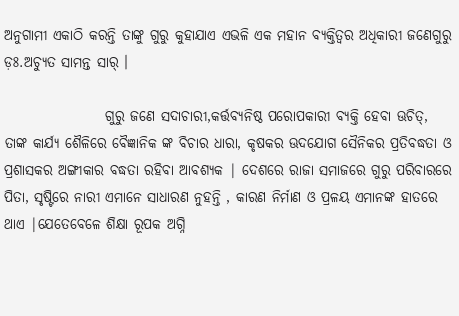ଅନୁଗାମୀ ଏକାଠି କରନ୍ତି ତାଙ୍କୁ ଗୁରୁ କୁହାଯାଏ ଏଭଳି ଏକ ମହାନ ବ୍ୟକ୍ତିତ୍ୱର ଅଧିକାରୀ ଜଣେଗୁରୁ ଡ଼ଃ.ଅଚ୍ୟୁତ ସାମନ୍ତ ସାର୍ ।

                  ଗୁରୁ ଜଣେ ସଦାଚାରୀ,କର୍ତ୍ତବ୍ୟନିଷ୍ଠ ପରୋପକାରୀ ବ୍ୟକ୍ତି ହେବା ଊଚିତ୍, ତାଙ୍କ କାର୍ଯ୍ୟ ଶୈଳିରେ ବୈଜ୍ଞାନିକ ଙ୍କ ବିଚାର ଧାରା, କୃଷକର ଊଦଯୋଗ ସୈନିକର ପ୍ରତିବଦ୍ଧତା ଓ ପ୍ରଶାସକର ଅଙ୍ଗୀକାର ବଦ୍ଧତା ରହିବା ଆବଶ୍ୟକ | ଦେଶରେ ରାଜା ସମାଜରେ ଗୁରୁ ପରିବାରରେ ପିତା, ସୃଷ୍ଟିରେ ନାରୀ ଏମାନେ ସାଧାରଣ ନୁହନ୍ତି , କାରଣ ନିର୍ମାଣ ଓ ପ୍ରଳୟ ଏମାନଙ୍କ ହାତରେ ଥାଏ |ଯେତେବେଳେ ଶିକ୍ଷା ରୂପକ ଅଗ୍ନି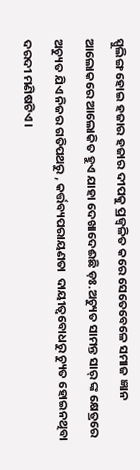ସ୍ପୁଲିଙ୍ଗ ହୋଇ ହଜାର ହଜାର ଦୀପକୁ ପ୍ରଜ୍ୱଳିତ କରେ ସେତେବେଳେ ସମାଜ ଜ୍ଞାନ ଆଲୋକରେ ଆଲୋକିତ ହୁଏ ଯାହା ଦେଖାଦେଈଛି ଡ଼ଃ.ଅଚ୍ୟୁତ ସାମନ୍ତ ସାର୍ ଙ୍କ କ୍ଷେତ୍ରରେ ଅଚ୍ୟୁତ ଯିଏ ନିଜର ଗତିପଥରୁ , କର୍ତ୍ତବ୍ୟପରାୟଣତା  ଦାୟୀତ୍ୱବୋଧରୁ ଚ୍ୟୁତ ହୋଇନଥିବା ଦରଦୀ ମଣିଷଟିଏ ।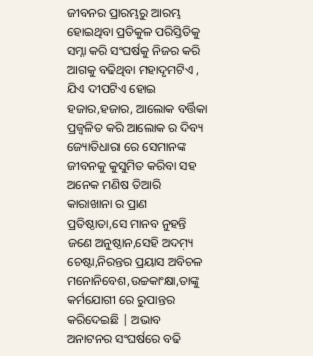ଜୀବନର ପ୍ରାରମ୍ଭରୁ ଆରମ୍ଭ ହୋଇଥିବା ପ୍ରତିକୁଳ ପରିସ୍ତିତିକୁ ସମ୍ନା କରି ସଂଘର୍ଷକୁ ନିଜର କରି ଆଗକୁ ବଢିଥିବା ମହାଦୃମଟିଏ , ଯିଏ ଦୀପଟିଏ ହୋଇ ହଜାର,ହଜାର, ଆଲୋକ ବର୍ତ୍ତିକା ପ୍ରଜ୍ୱଳିତ କରି ଆଲୋକ ର ଦିବ୍ୟ ଜ୍ୟୋତିଧାରା ରେ ସେମାନଙ୍କ ଜୀବନକୁ କୁସୁମିତ କରିବା ସହ ଅନେକ ମଣିଷ ତିଆରି କାରାଖାନା ର ପ୍ରାଣ ପ୍ରତିଷ୍ଠାତା,ସେ ମାନବ ନୁହନ୍ତି ଜଣେ ଅନୁଷ୍ଠାନ,ସେହି ଅଦମ଼୍ୟ ଚେଷ୍ଟା,ନିରନ୍ତର ପ୍ରୟାସ ଅବିଚଳ ମନୋନିବେଶ,ଉଚ୍ଚକାଂକ୍ଷା,ତାଙ୍କୁ କର୍ମଯୋଗୀ ରେ ରୁପାନ୍ତର କରିଦେଇଛି | ଅଭାବ ଅନାଟନର ସଂଘର୍ଷରେ ବଢି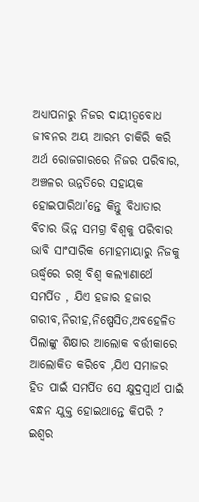ଅଧ୍ୟାପନାରୁ ନିଜର ଦାୟୀତ୍ୱବୋଧ ଜୀବନର ଅୟ ଆରମ୍ଭ ଚାକିରି କରି ଅର୍ଥ ରୋଜଗାରରେ ନିଜର ପରିବାର, ଅଞ୍ଚଳର ଊନ୍ନତିରେ ସହାୟକ ହୋଇପାରିଥା’ନ୍ତେ କିନ୍ତୁ ବିଧାତାର ବିଚାର ଭିନ୍ନ ସମଗ୍ର ବିଶ୍ୱକୁ ପରିବାର ଭାବି ସାଂସାରିକ ମୋହମାୟାରୁ ନିଜକୁ ଊର୍ଦ୍ଧ୍ୱରେ ରଖି ବିଶ୍ୱ କଲ୍ୟାଣାର୍ଥେ ସମର୍ପିତ , ଯିଏ ହଜାର ହଜାର ଗରୀବ,ନିରୀହ,ନିଷ୍ପେସିତ,ଅବହେଳିତ ପିଲାଙ୍କୁ ଶିକ୍ଷାର ଆଲୋକ ବର୍ତ୍ତୀକାରେ ଆଲୋକିତ କରିବେ ,ଯିଏ ସମାଜର ହିତ ପାଇଁ ସମର୍ପିତ ସେ କ୍ଷୁଦ୍ରସ୍ୱାର୍ଥ ପାଇଁ ବନ୍ଧନ ଯୁକ୍ତ ହୋଇଥାନ୍ତେ କିପରି ? ଇଶ୍ୱର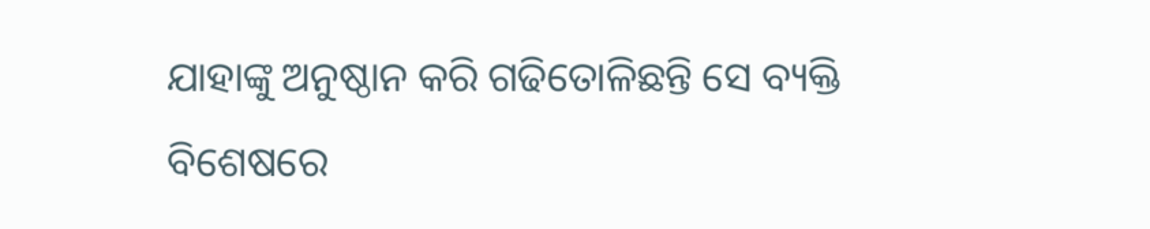ଯାହାଙ୍କୁ ଅନୁଷ୍ଠାନ କରି ଗଢିତୋଳିଛନ୍ତି ସେ ବ୍ୟକ୍ତି ବିଶେଷରେ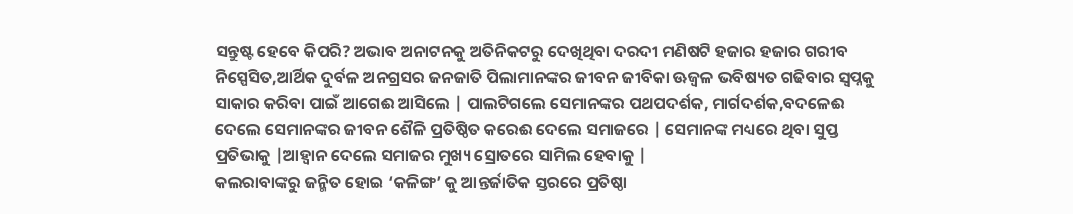ସନ୍ତୁଷ୍ଟ ହେବେ କିପରି? ଅଭାବ ଅନାଟନକୁ ଅତିନିକଟରୁ ଦେଖିଥିବା ଦରଦୀ ମଣିଷଟି ହଜାର ହଜାର ଗରୀବ ନିସ୍ପେସିତ,ଆର୍ଥିକ ଦୁର୍ବଳ ଅନଗ୍ରସର ଜନଜାତି ପିଲାମାନଙ୍କର ଜୀବନ ଜୀବିକା ଊଜ୍ୱଳ ଭବିଷ୍ୟତ ଗଢିବାର ସ୍ୱପ୍ନକୁ ସାକାର କରିବା ପାଇଁ ଆଗେଈ ଆସିଲେ | ପାଲଟିଗଲେ ସେମାନଙ୍କର ପଥପଦର୍ଶକ, ମାର୍ଗଦର୍ଶକ,ବଦଳେଈ ଦେଲେ ସେମାନଙ୍କର ଜୀବନ ଶୈଳି ପ୍ରତିଷ୍ଠିତ କରେଈ ଦେଲେ ସମାଜରେ | ସେମାନଙ୍କ ମଧ୍ୟରେ ଥିବା ସୁପ୍ତ ପ୍ରତିଭାକୁ |ଆହ୍ୱାନ ଦେଲେ ସମାଜର ମୁଖ୍ୟ ସ୍ରୋତରେ ସାମିଲ ହେବାକୁ |
କଲରାବାଙ୍କରୁ ଜନ୍ମିତ ହୋଇ ‘କଳିଙ୍ଗ’ କୁ ଆନ୍ତର୍ଜାତିକ ସ୍ତରରେ ପ୍ରତିଷ୍ଠା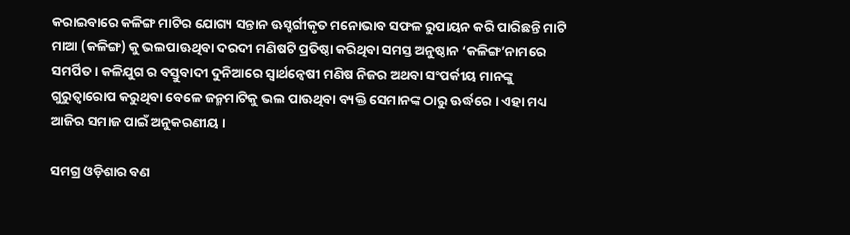କରାଇବାରେ କଳିଙ୍ଗ ମାଟିର ଯୋଗ୍ୟ ସନ୍ତାନ ଊସ୍ହର୍ଗୀକୃତ ମନୋଭାବ ସଫଳ ରୁପାୟନ କରି ପାରିଛନ୍ତି ମାଟି ମାଆ (କଳିଙ୍ଗ) କୁ ଭଲପାଊଥିବା ଦରଦୀ ମଣିଷଟି ପ୍ରତିଷ୍ଠା କରିଥିବା ସମସ୍ତ ଅନୁଷ୍ଠାନ ‘କଳିଙ୍ଗ’ନାମରେ ସମର୍ପିତ । କଳିଯୁଗ ର ବସ୍ତୁବାଦୀ ଦୁନିଆରେ ସ୍ୱାର୍ଥନ୍ୱେଷୀ ମଣିଷ ନିଜର ଅଥବା ସଂପର୍କୀୟ ମାନଙ୍କୁ ଗୁରୁତ୍ୱାରୋପ କରୁଥିବା ବେଳେ ଜନ୍ମମାଟିକୁ ଭଲ ପାଊଥିବା ବ୍ୟକ୍ତି ସେମାନଙ୍କ ଠାରୁ ଊର୍ଦ୍ଧରେ । ଏହା ମଧ୍ୟ ଆଜିର ସମାଜ ପାଇଁ ଅନୁକରଣୀୟ ।

ସମଗ୍ର ଓଡ଼ିଶାର ବଣ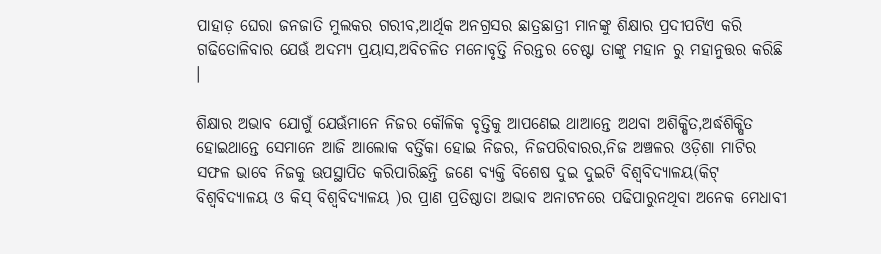ପାହାଡ଼ ଘେରା ଜନଜାତି ମୁଲକର ଗରୀବ,ଆର୍ଥିକ ଅନଗ୍ରସର ଛାତ୍ରଛାତ୍ରୀ ମାନଙ୍କୁ ଶିକ୍ଷାର ପ୍ରଦୀପଟିଏ କରି ଗଢିତୋଳିବାର ଯେଊଁ ଅଦମ୍ୟ ପ୍ରୟାସ,ଅବିଚଳିତ ମନୋବୃତ୍ତି ନିରନ୍ତର ଚେଷ୍ଟା ତାଙ୍କୁ ମହାନ ରୁ ମହାନୁତ୍ତର କରିଛି ।

ଶିକ୍ଷାର ଅଭାବ ଯୋଗୁଁ ଯେଊଁମାନେ ନିଜର କୌଳିକ ବୃତ୍ତିକୁ ଆପଣେଇ ଥାଆନ୍ତେ ଅଥବା ଅଶିକ୍ଷିତ,ଅର୍ଦ୍ଧଶିକ୍ଷିତ ହୋଇଥାନ୍ତେ ସେମାନେ ଆଜି ଆଲୋକ ବର୍ତ୍ତିକା ହୋଇ ନିଜର, ନିଜପରିବାରର,ନିଜ ଅଞ୍ଚଳର ଓଡ଼ିଶା ମାଟିର ସଫଳ ଭାବେ ନିଜକୁ ଊପସ୍ଥାପିତ କରିପାରିଛନ୍ତି ଜଣେ ବ୍ୟକ୍ତି ବିଶେଷ ଦୁଇ ଦୁଇଟି ବିଶ୍ୱବିଦ୍ୟାଳୟ(କିଟ୍ ବିଶ୍ୱବିଦ୍ୟାଳୟ ଓ କିସ୍ ବିଶ୍ୱବିଦ୍ୟାଳୟ )ର ପ୍ରାଣ ପ୍ରତିଷ୍ଠାତା ଅଭାବ ଅନାଟନରେ ପଢିପାରୁନଥିବା ଅନେକ ମେଧାବୀ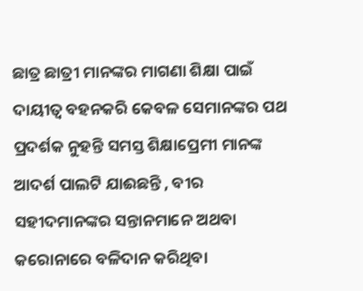ଛାତ୍ର ଛାତ୍ରୀ ମାନଙ୍କର ମାଗଣା ଶିକ୍ଷା ପାଇଁ ଦାୟୀତ୍ୱ ବହନକରି କେବଳ ସେମାନଙ୍କର ପଥ ପ୍ରଦର୍ଶକ ନୁହନ୍ତି ସମସ୍ତ ଶିକ୍ଷାପ୍ରେମୀ ମାନଙ୍କ ଆଦର୍ଶ ପାଲଟି ଯାଈଛନ୍ତି , ବୀର ସହୀଦମାନଙ୍କର ସନ୍ତାନମାନେ ଅଥବା କରୋନାରେ ବଳିଦାନ କରିଥିବା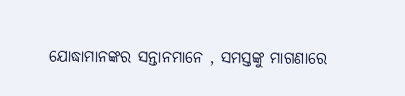ଯୋଦ୍ଧାମାନଙ୍କର ସନ୍ତାନମାନେ , ସମସ୍ତଙ୍କୁ ମାଗଣାରେ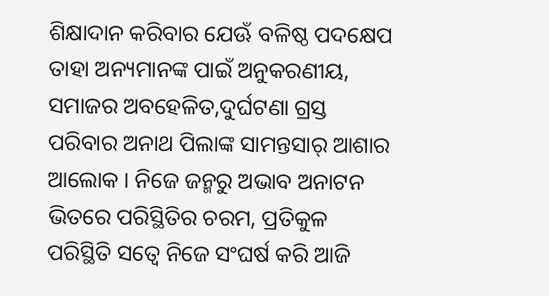ଶିକ୍ଷାଦାନ କରିବାର ଯେଊଁ ବଳିଷ୍ଠ ପଦକ୍ଷେପ ତାହା ଅନ୍ୟମାନଙ୍କ ପାଇଁ ଅନୁକରଣୀୟ, ସମାଜର ଅବହେଳିତ,ଦୁର୍ଘଟଣା ଗ୍ରସ୍ତ ପରିବାର ଅନାଥ ପିଲାଙ୍କ ସାମନ୍ତସାର୍ ଆଶାର ଆଲୋକ । ନିଜେ ଜନ୍ମରୁ ଅଭାବ ଅନାଟନ ଭିତରେ ପରିସ୍ଥିତିର ଚରମ, ପ୍ରତିକୁଳ ପରିସ୍ଥିତି ସତ୍ୱେ ନିଜେ ସଂଘର୍ଷ କରି ଆଜି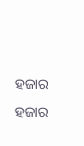ହଜାର ହଜାର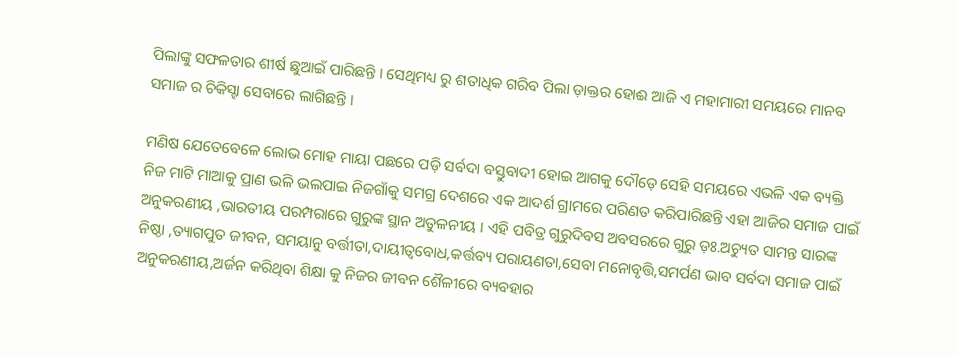ପିଲାଙ୍କୁ ସଫଳତାର ଶୀର୍ଷ ଛୁଆଇଁ ପାରିଛନ୍ତି । ସେଥିମଧ୍ୟ ରୁ ଶତାଧିକ ଗରିବ ପିଲା ଡ଼ାକ୍ତର ହୋଈ ଆଜି ଏ ମହାମାରୀ ସମୟରେ ମାନବ ସମାଜ ର ଚିକିସ୍ହା ସେବାରେ ଲାଗିଛନ୍ତି ।

ମଣିଷ ଯେତେବେଳେ ଲୋଭ ମୋହ ମାୟା ପଛରେ ପଡ଼ି ସର୍ବଦା ବସ୍ତୁବାଦୀ ହୋଇ ଆଗକୁ ଦୌଡ଼େ ସେହି ସମୟରେ ଏଭଳି ଏକ ବ୍ୟକ୍ତି ନିଜ ମାଟି ମାଆକୁ ପ୍ରାଣ ଭଳି ଭଲପାଇ ନିଜଗାଁକୁ ସମଗ୍ର ଦେଶରେ ଏକ ଆଦର୍ଶ ଗ୍ରାମରେ ପରିଣତ କରିପାରିଛନ୍ତି ଏହା ଆଜିର ସମାଜ ପାଇଁ ଅନୁକରଣୀୟ ,ଭାରତୀୟ ପରମ୍ପରାରେ ଗୁରୁଙ୍କ ସ୍ଥାନ ଅତୁଳନୀୟ । ଏହି ପବିତ୍ର ଗୁରୁଦିବସ ଅବସରରେ ଗୁରୁ ଡ଼ଃ.ଅଚ୍ୟୁତ ସାମନ୍ତ ସାରଙ୍କ ନିଷ୍ଠା ,ତ୍ୟାଗପୁତ ଜୀବନ, ସମୟାନୁ ବର୍ତ୍ତୀତା,ଦାୟୀତ୍ୱବୋଧ,କର୍ତ୍ତବ୍ୟ ପରାୟଣତା,ସେବା ମନୋବୃତ୍ତି,ସମର୍ପଣ ଭାବ ସର୍ବଦା ସମାଜ ପାଇଁ ଅନୁକରଣୀୟ,ଅର୍ଜନ କରିଥିବା ଶିକ୍ଷା କୁ ନିଜର ଜୀବନ ଶୈଳୀରେ ବ୍ୟବହାର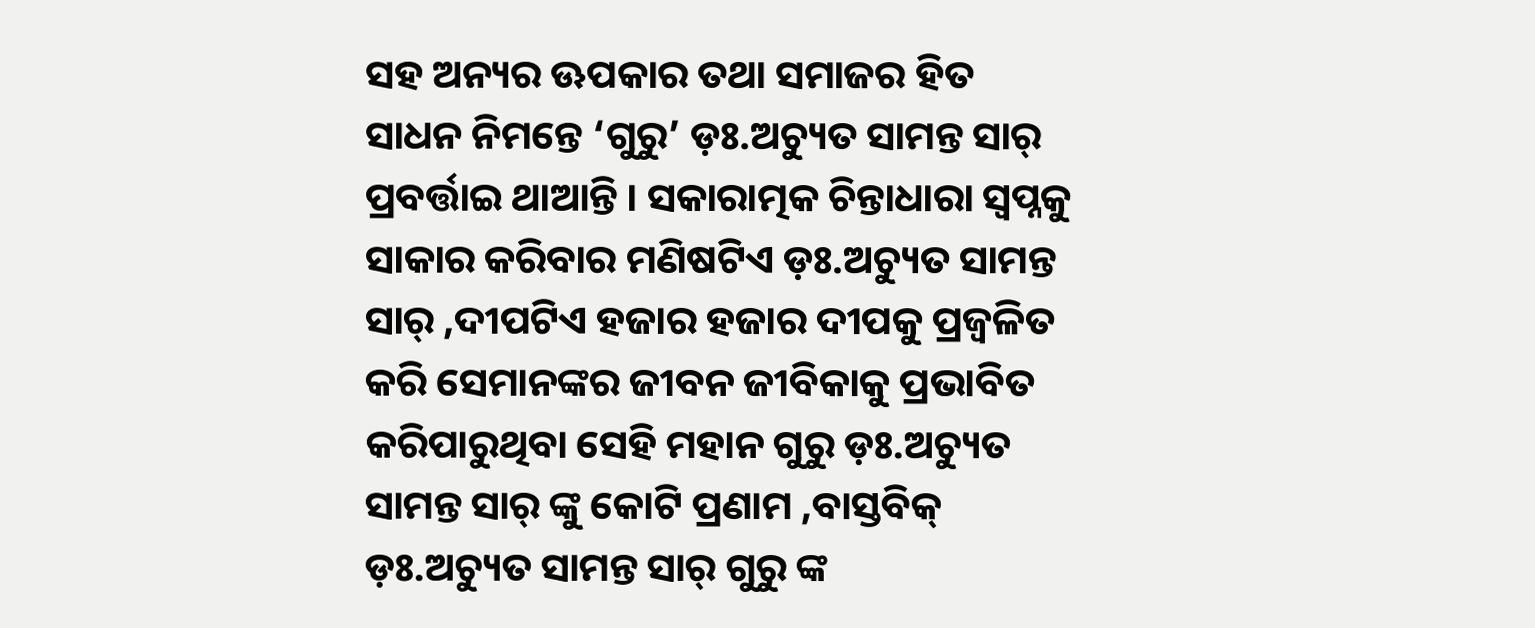ସହ ଅନ୍ୟର ଊପକାର ତଥା ସମାଜର ହିତ ସାଧନ ନିମନ୍ତେ ‘ଗୁରୁ’ ଡ଼ଃ.ଅଚ୍ୟୁତ ସାମନ୍ତ ସାର୍ ପ୍ରବର୍ତ୍ତାଇ ଥାଆନ୍ତି । ସକାରାତ୍ମକ ଚିନ୍ତାଧାରା ସ୍ୱପ୍ନକୁ ସାକାର କରିବାର ମଣିଷଟିଏ ଡ଼ଃ.ଅଚ୍ୟୁତ ସାମନ୍ତ ସାର୍ ,ଦୀପଟିଏ ହଜାର ହଜାର ଦୀପକୁ ପ୍ରଜ୍ୱଳିତ କରି ସେମାନଙ୍କର ଜୀବନ ଜୀବିକାକୁ ପ୍ରଭାବିତ କରିପାରୁଥିବା ସେହି ମହାନ ଗୁରୁ ଡ଼ଃ.ଅଚ୍ୟୁତ ସାମନ୍ତ ସାର୍ ଙ୍କୁ କୋଟି ପ୍ରଣାମ ,ବାସ୍ତବିକ୍ ଡ଼ଃ.ଅଚ୍ୟୁତ ସାମନ୍ତ ସାର୍ ଗୁରୁ ଙ୍କ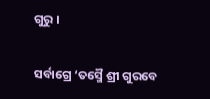ଗୁରୁ ।

ସର୍ବାଗ୍ରେ ‘ତସ୍ମୈ ଶ୍ରୀ ଗୁରବେ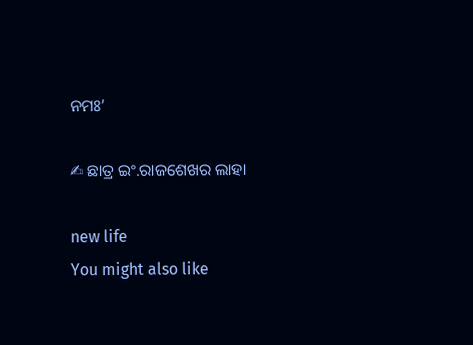ନମଃ’

✍ ଛାତ୍ର ଇଂ.ରାଜଶେଖର ଲାହା

new life
You might also like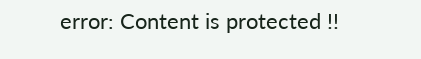error: Content is protected !!